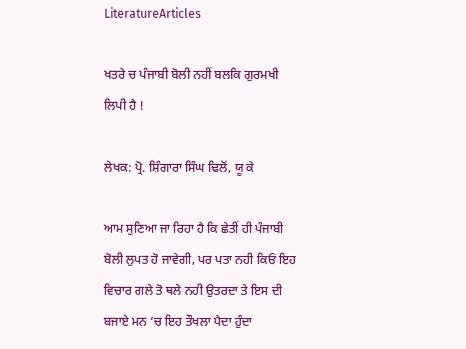LiteratureArticles

ਖਤਰੇ ਚ ਪੰਜਾਬੀ ਬੋਲੀ ਨਹੀਂ ਬਲਕਿ ਗੁਰਮਖੀ ਲਿਪੀ ਹੈ !

ਲੇਖਕ: ਪ੍ਰੋ. ਸ਼ਿੰਗਾਰਾ ਸਿੰਘ ਢਿਲੋਂ, ਯੂ ਕੇ

ਆਮ ਸੁਣਿਆ ਜਾ ਰਿਹਾ ਹੈ ਕਿ ਛੇਤੀਂ ਹੀ ਪੰਜਾਬੀ ਬੋਲੀ ਲੁਪਤ ਹੋ ਜਾਵੇਗੀ, ਪਰ ਪਤਾ ਨਹੀ ਕਿਓਂ ਇਹ ਵਿਚਾਰ ਗਲੇ ਤੋ ਥਲੇ ਨਹੀ ਉਤਰਦਾ ਤੇ ਇਸ ਦੀ ਬਜਾਏ ਮਨ ‘ਚ ਇਹ ਤੌਖਲਾ ਪੈਦਾ ਹੁੰਦਾ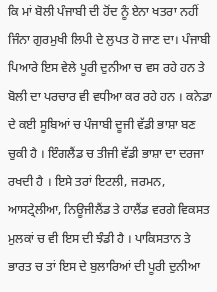ਕਿ ਮਾਂ ਬੋਲੀ ਪੰਜਾਬੀ ਦੀ ਹੋਂਦ ਨੂੰ ਏਨਾ ਖਤਰਾ ਨਹੀਂ ਜਿੰਨਾ ਗੁਰਮੁਖੀ ਲਿਪੀ ਦੇ ਲੁਪਤ ਹੋ ਜਾਣ ਦਾ। ਪੰਜਾਬੀ ਪਿਆਰੇ ਇਸ ਵੇਲੇ ਪੂਰੀ ਦੁਨੀਆ ਚ ਵਸ ਰਹੇ ਹਨ ਤੇ ਬੋਲੀ ਦਾ ਪਰਚਾਰ ਵੀ ਵਧੀਆ ਕਰ ਰਹੇ ਹਨ । ਕਨੇਡਾ ਦੇ ਕਈ ਸੂਬਿਆਂ ਚ ਪੰਜਾਬੀ ਦੂਜੀ ਵੱਡੀ ਭਾਸ਼ਾ ਬਣ ਚੁਕੀ ਹੈ । ਇੰਗਲੈਂਡ ਚ ਤੀਜੀ ਵੱਡੀ ਭਾਸ਼ਾ ਦਾ ਦਰਜਾ ਰਖਦੀ ਹੈ । ਇਸੇ ਤਰਾਂ ਇਟਲੀ, ਜਰਮਨ, ਆਸਟ੍ਰੇਲੀਆ, ਨਿਊਜੀਲੈਂਡ ਤੇ ਹਾਲੈਂਡ ਵਰਗੇ ਵਿਕਸਤ ਮੁਲਕਾਂ ਚ ਵੀ ਇਸ ਦੀ ਝੰਡੀ ਹੈ । ਪਾਕਿਸਤਾਨ ਤੇ ਭਾਰਤ ਚ ਤਾਂ ਇਸ ਦੇ ਬੁਲਾਰਿਆਂ ਦੀ ਪੂਰੀ ਦੁਨੀਆ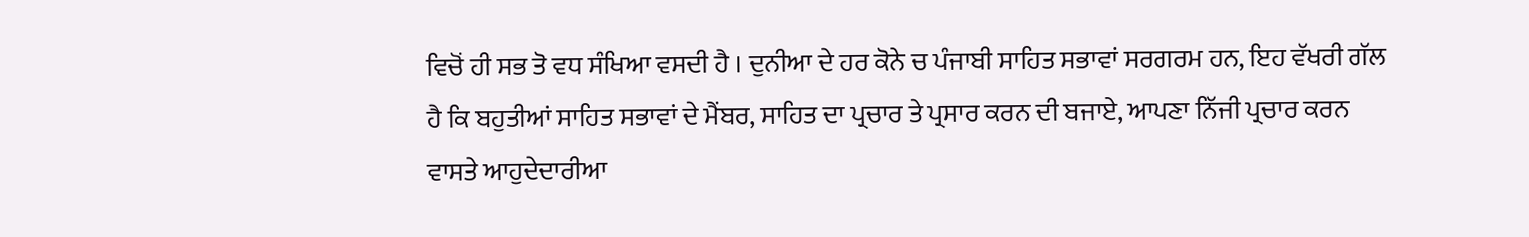ਵਿਚੋਂ ਹੀ ਸਭ ਤੋ ਵਧ ਸੰਖਿਆ ਵਸਦੀ ਹੈ । ਦੁਨੀਆ ਦੇ ਹਰ ਕੋਨੇ ਚ ਪੰਜਾਬੀ ਸਾਹਿਤ ਸਭਾਵਾਂ ਸਰਗਰਮ ਹਨ, ਇਹ ਵੱਖਰੀ ਗੱਲ ਹੈ ਕਿ ਬਹੁਤੀਆਂ ਸਾਹਿਤ ਸਭਾਵਾਂ ਦੇ ਮੈਂਬਰ, ਸਾਹਿਤ ਦਾ ਪ੍ਰਚਾਰ ਤੇ ਪ੍ਰਸਾਰ ਕਰਨ ਦੀ ਬਜਾਏ, ਆਪਣਾ ਨਿੱਜੀ ਪ੍ਰਚਾਰ ਕਰਨ ਵਾਸਤੇ ਆਹੁਦੇਦਾਰੀਆ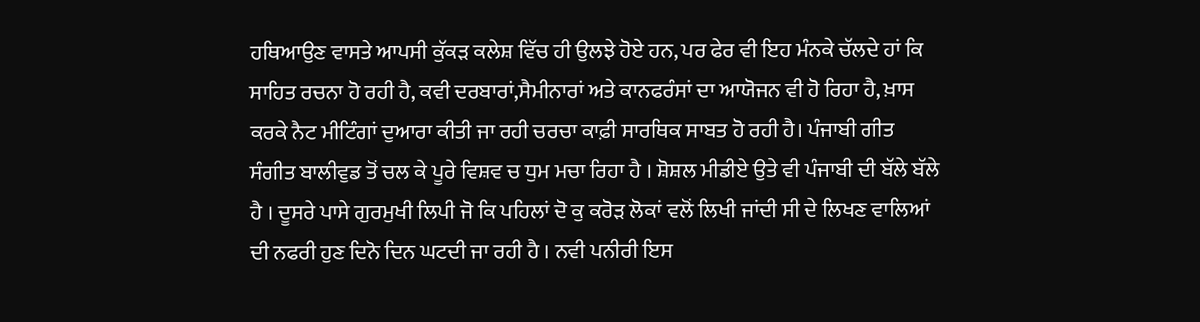ਹਥਿਆਉਣ ਵਾਸਤੇ ਆਪਸੀ ਕੁੱਕੜ ਕਲੇਸ਼ ਵਿੱਚ ਹੀ ਉਲਝੇ ਹੋਏ ਹਨ, ਪਰ ਫੇਰ ਵੀ ਇਹ ਮੰਨਕੇ ਚੱਲਦੇ ਹਾਂ ਕਿ ਸਾਹਿਤ ਰਚਨਾ ਹੋ ਰਹੀ ਹੈ, ਕਵੀ ਦਰਬਾਰਾਂ,ਸੈਮੀਨਾਰਾਂ ਅਤੇ ਕਾਨਫਰੰਸਾਂ ਦਾ ਆਯੋਜਨ ਵੀ ਹੋ ਰਿਹਾ ਹੈ, ਖ਼ਾਸ ਕਰਕੇ ਨੈਟ ਮੀਟਿੰਗਾਂ ਦੁਆਰਾ ਕੀਤੀ ਜਾ ਰਹੀ ਚਰਚਾ ਕਾਫ਼ੀ ਸਾਰਥਿਕ ਸਾਬਤ ਹੋ ਰਹੀ ਹੈ। ਪੰਜਾਬੀ ਗੀਤ ਸੰਗੀਤ ਬਾਲੀਵੁਡ ਤੋਂ ਚਲ ਕੇ ਪੂਰੇ ਵਿਸ਼ਵ ਚ ਧੁਮ ਮਚਾ ਰਿਹਾ ਹੈ । ਸ਼ੋਸ਼ਲ ਮੀਡੀਏ ਉਤੇ ਵੀ ਪੰਜਾਬੀ ਦੀ ਬੱਲੇ ਬੱਲੇ ਹੈ । ਦੂਸਰੇ ਪਾਸੇ ਗੁਰਮੁਖੀ ਲਿਪੀ ਜੋ ਕਿ ਪਹਿਲਾਂ ਦੋ ਕੁ ਕਰੋੜ ਲੋਕਾਂ ਵਲੋਂ ਲਿਖੀ ਜਾਂਦੀ ਸੀ ਦੇ ਲਿਖਣ ਵਾਲਿਆਂ ਦੀ ਨਫਰੀ ਹੁਣ ਦਿਨੋ ਦਿਨ ਘਟਦੀ ਜਾ ਰਹੀ ਹੈ । ਨਵੀ ਪਨੀਰੀ ਇਸ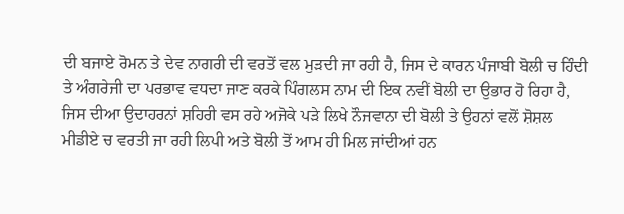ਦੀ ਬਜਾਏ ਰੋਮਨ ਤੇ ਦੇਵ ਨਾਗਰੀ ਦੀ ਵਰਤੋਂ ਵਲ ਮੁੜਦੀ ਜਾ ਰਹੀ ਹੈ, ਜਿਸ ਦੇ ਕਾਰਨ ਪੰਜਾਬੀ ਬੋਲੀ ਚ ਹਿੰਦੀ ਤੇ ਅੰਗਰੇਜੀ ਦਾ ਪਰਭਾਵ ਵਧਦਾ ਜਾਣ ਕਰਕੇ ਪਿੰਗਲਸ ਨਾਮ ਦੀ ਇਕ ਨਵੀਂ ਬੋਲੀ ਦਾ ਉਭਾਰ ਹੋ ਰਿਹਾ ਹੈ, ਜਿਸ ਦੀਆ ਉਦਾਹਰਨਾਂ ਸ਼ਹਿਰੀ ਵਸ ਰਹੇ ਅਜੋਕੇ ਪੜੇ ਲਿਖੇ ਨੌਜਵਾਨਾ ਦੀ ਬੋਲੀ ਤੇ ਉਹਨਾਂ ਵਲੋਂ ਸ਼ੋਸ਼ਲ ਮੀਡੀਏ ਚ ਵਰਤੀ ਜਾ ਰਹੀ ਲਿਪੀ ਅਤੇ ਬੋਲੀ ਤੋਂ ਆਮ ਹੀ ਮਿਲ ਜਾਂਦੀਆਂ ਹਨ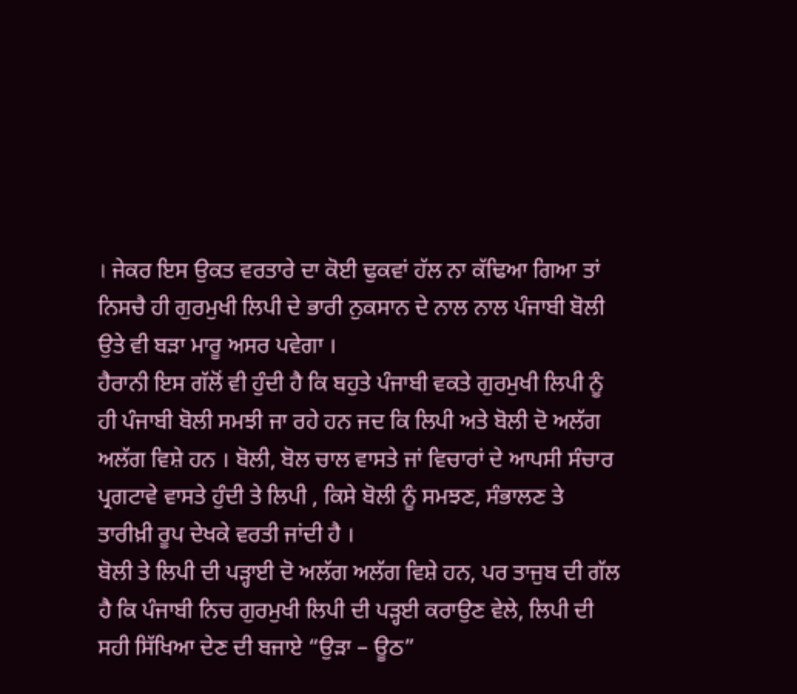। ਜੇਕਰ ਇਸ ਉਕਤ ਵਰਤਾਰੇ ਦਾ ਕੋਈ ਢੁਕਵਾਂ ਹੱਲ ਨਾ ਕੱਢਿਆ ਗਿਆ ਤਾਂ ਨਿਸਚੈ ਹੀ ਗੁਰਮੁਖੀ ਲਿਪੀ ਦੇ ਭਾਰੀ ਨੁਕਸਾਨ ਦੇ ਨਾਲ ਨਾਲ ਪੰਜਾਬੀ ਬੋਲੀ ਉਤੇ ਵੀ ਬੜਾ ਮਾਰੂ ਅਸਰ ਪਵੇਗਾ ।
ਹੈਰਾਨੀ ਇਸ ਗੱਲੋਂ ਵੀ ਹੁੰਦੀ ਹੈ ਕਿ ਬਹੁਤੇ ਪੰਜਾਬੀ ਵਕਤੇ ਗੁਰਮੁਖੀ ਲਿਪੀ ਨੂੰ ਹੀ ਪੰਜਾਬੀ ਬੋਲੀ ਸਮਝੀ ਜਾ ਰਹੇ ਹਨ ਜਦ ਕਿ ਲਿਪੀ ਅਤੇ ਬੋਲੀ ਦੋ ਅਲੱਗ ਅਲੱਗ ਵਿਸ਼ੇ ਹਨ । ਬੋਲੀ, ਬੋਲ ਚਾਲ ਵਾਸਤੇ ਜਾਂ ਵਿਚਾਰਾਂ ਦੇ ਆਪਸੀ ਸੰਚਾਰ ਪ੍ਰਗਟਾਵੇ ਵਾਸਤੇ ਹੁੰਦੀ ਤੇ ਲਿਪੀ , ਕਿਸੇ ਬੋਲੀ ਨੂੰ ਸਮਝਣ, ਸੰਭਾਲਣ ਤੇ ਤਾਰੀਖ਼ੀ ਰੂਪ ਦੇਖਕੇ ਵਰਤੀ ਜਾਂਦੀ ਹੈ ।
ਬੋਲੀ ਤੇ ਲਿਪੀ ਦੀ ਪੜ੍ਹਾਈ ਦੋ ਅਲੱਗ ਅਲੱਗ ਵਿਸ਼ੇ ਹਨ, ਪਰ ਤਾਜੁਬ ਦੀ ਗੱਲ ਹੈ ਕਿ ਪੰਜਾਬੀ ਨਿਚ ਗੁਰਮੁਖੀ ਲਿਪੀ ਦੀ ਪੜ੍ਹਈ ਕਰਾਉਣ ਵੇਲੇ, ਲਿਪੀ ਦੀ ਸਹੀ ਸਿੱਖਿਆ ਦੇਣ ਦੀ ਬਜਾਏ “ਉੜਾ – ਊਠ”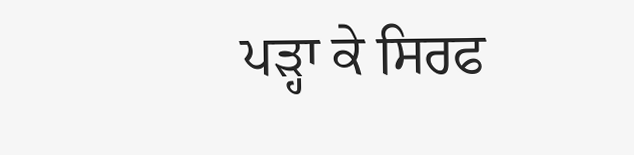ਪੜ੍ਹਾ ਕੇ ਸਿਰਫ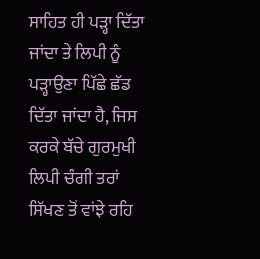ਸਾਹਿਤ ਹੀ ਪੜ੍ਹਾ ਦਿੱਤਾ ਜਾਂਦਾ ਤੇ ਲਿਪੀ ਨੂੰ ਪੜ੍ਹਾਉਣਾ ਪਿੱਛੇ ਛੱਡ ਦਿੱਤਾ ਜਾਂਦਾ ਹੈ, ਜਿਸ ਕਰਕੇ ਬੱਚੇ ਗੁਰਮੁਖੀ ਲਿਪੀ ਚੰਗੀ ਤਰਾਂ ਸਿੱਖਣ ਤੋਂ ਵਾਂਝੇ ਰਹਿ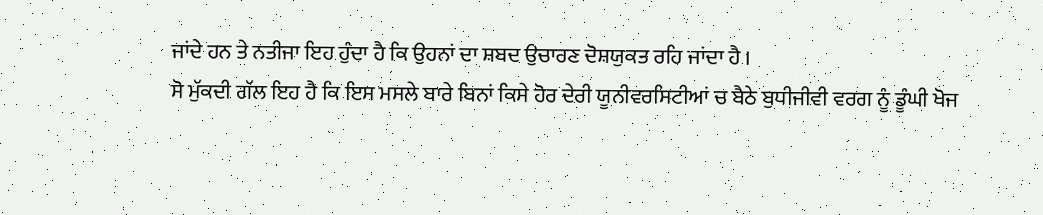ਜਾਂਦੇ ਹਨ ਤੇ ਨਤੀਜਾ ਇਹ ਹੁੰਦਾ ਹੈ ਕਿ ਉਹਨਾਂ ਦਾ ਸ਼ਬਦ ਉਚਾਰਣ ਦੋਸ਼ਯੁਕਤ ਰਹਿ ਜਾਂਦਾ ਹੈ ।
ਸੋ ਮੁੱਕਦੀ ਗੱਲ ਇਹ ਹੈ ਕਿ ਇਸ ਮਸਲੇ ਬਾਰੇ ਬਿਨਾਂ ਕਿਸੇ ਹੋਰ ਦੇਰੀ ਯੂਨੀਵਰਸਿਟੀਆਂ ਚ ਬੈਠੇ ਬੁਧੀਜੀਵੀ ਵਰਗ ਨੂੰ ਡੂੰਘੀ ਖੋਜ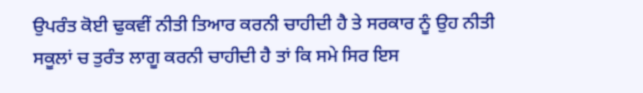ਉਪਰੰਤ ਕੋਈ ਢੁਕਵੀਂ ਨੀਤੀ ਤਿਆਰ ਕਰਨੀ ਚਾਹੀਦੀ ਹੈ ਤੇ ਸਰਕਾਰ ਨੂੰ ਉਹ ਨੀਤੀ ਸਕੂਲਾਂ ਚ ਤੁਰੰਤ ਲਾਗੂ ਕਰਨੀ ਚਾਹੀਦੀ ਹੈ ਤਾਂ ਕਿ ਸਮੇ ਸਿਰ ਇਸ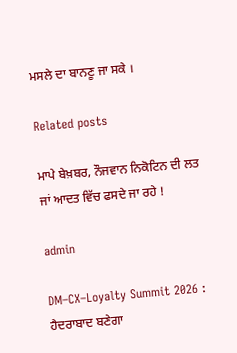ਮਸਲੇ ਦਾ ਬਾਨਣੂ ਜਾ ਸਕੇ ।

Related posts

ਮਾਪੇ ਬੇਖ਼ਬਰ, ਨੌਜਵਾਨ ਨਿਕੋਟਿਨ ਦੀ ਲਤ ਜਾਂ ਆਦਤ ਵਿੱਚ ਫਸਦੇ ਜਾ ਰਹੇ !

admin

DM–CX–Loyalty Summit 2026 : ਹੈਦਰਾਬਾਦ ਬਣੇਗਾ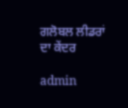ਗਲੋਬਲ ਲੀਡਰਾਂ ਦਾ ਕੇਂਦਰ

admin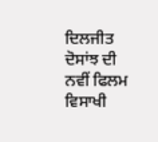ਦਿਲਜੀਤ ਦੋਸਾਂਝ ਦੀ ਨਵੀਂ ਫਿਲਮ ਵਿਸਾਖੀ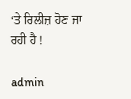‘ਤੇ ਰਿਲੀਜ਼ ਹੋਣ ਜਾ ਰਹੀ ਹੈ !

admin